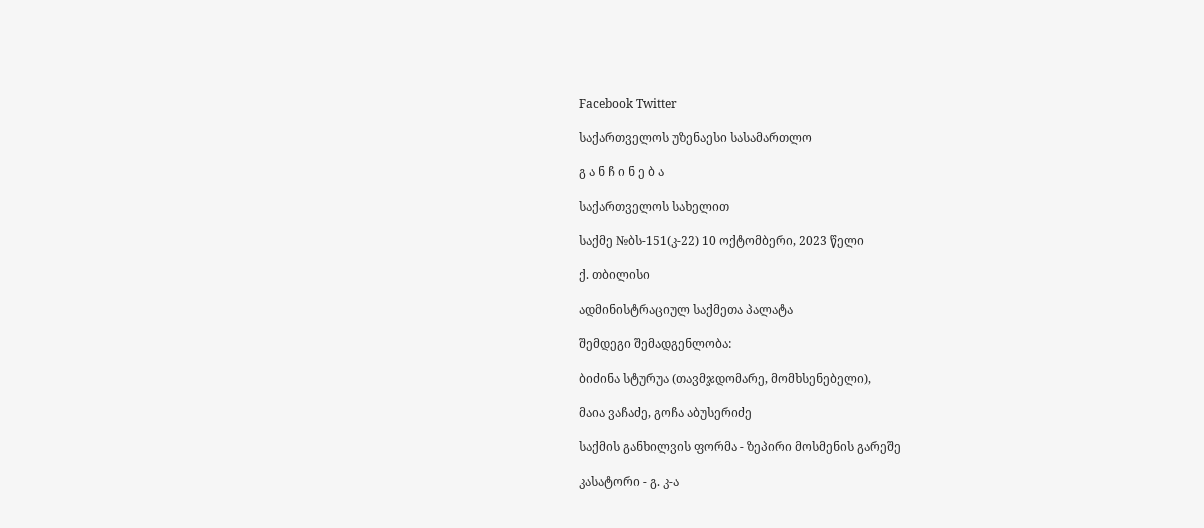Facebook Twitter

საქართველოს უზენაესი სასამართლო

გ ა ნ ჩ ი ნ ე ბ ა

საქართველოს სახელით

საქმე №ბს-151(კ-22) 10 ოქტომბერი, 2023 წელი

ქ. თბილისი

ადმინისტრაციულ საქმეთა პალატა

შემდეგი შემადგენლობა:

ბიძინა სტურუა (თავმჯდომარე, მომხსენებელი),

მაია ვაჩაძე, გოჩა აბუსერიძე

საქმის განხილვის ფორმა - ზეპირი მოსმენის გარეშე

კასატორი - გ. კ-ა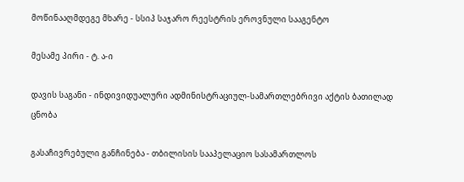მოწინააღმდეგე მხარე - სსიპ საჯარო რეესტრის ეროვნული სააგენტო

მესამე პირი - ტ. ა-ი

დავის საგანი - ინდივიდუალური ადმინისტრაციულ-სამართლებრივი აქტის ბათილად ცნობა

გასაჩივრებული განჩინება - თბილისის სააპელაციო სასამართლოს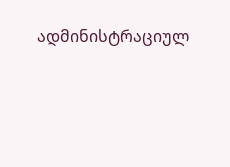ადმინისტრაციულ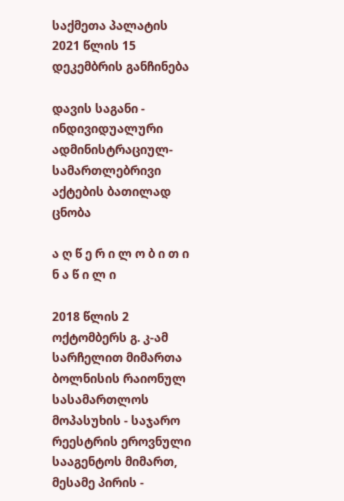საქმეთა პალატის 2021 წლის 15 დეკემბრის განჩინება

დავის საგანი - ინდივიდუალური ადმინისტრაციულ-სამართლებრივი აქტების ბათილად ცნობა

ა ღ წ ე რ ი ლ ო ბ ი თ ი ნ ა წ ი ლ ი

2018 წლის 2 ოქტომბერს გ. კ-ამ სარჩელით მიმართა ბოლნისის რაიონულ სასამართლოს მოპასუხის - საჯარო რეესტრის ეროვნული სააგენტოს მიმართ, მესამე პირის -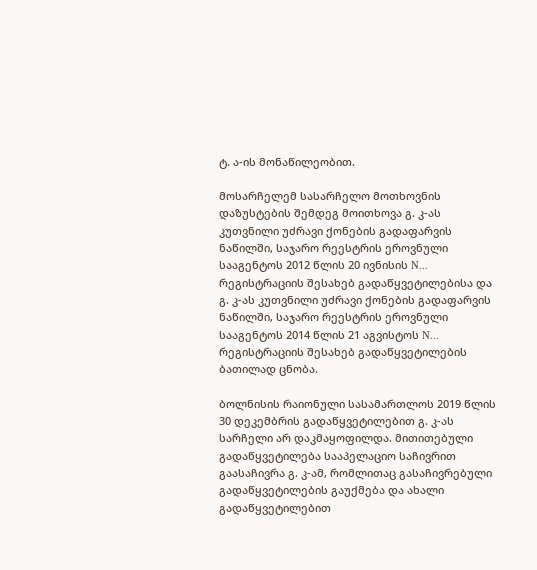ტ. ა-ის მონაწილეობით.

მოსარჩელემ სასარჩელო მოთხოვნის დაზუსტების შემდეგ მოითხოვა გ. კ-ას კუთვნილი უძრავი ქონების გადაფარვის ნაწილში, საჯარო რეესტრის ეროვნული სააგენტოს 2012 წლის 20 ივნისის N... რეგისტრაციის შესახებ გადაწყვეტილებისა და გ. კ-ას კუთვნილი უძრავი ქონების გადაფარვის ნაწილში, საჯარო რეესტრის ეროვნული სააგენტოს 2014 წლის 21 აგვისტოს N... რეგისტრაციის შესახებ გადაწყვეტილების ბათილად ცნობა.

ბოლნისის რაიონული სასამართლოს 2019 წლის 30 დეკემბრის გადაწყვეტილებით გ. კ-ას სარჩელი არ დაკმაყოფილდა. მითითებული გადაწყვეტილება სააპელაციო საჩივრით გაასაჩივრა გ. კ-ამ, რომლითაც გასაჩივრებული გადაწყვეტილების გაუქმება და ახალი გადაწყვეტილებით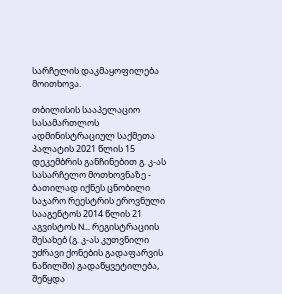სარჩელის დაკმაყოფილება მოითხოვა.

თბილისის სააპელაციო სასამართლოს ადმინისტრაციულ საქმეთა პალატის 2021 წლის 15 დეკემბრის განჩინებით გ. კ-ას სასარჩელო მოთხოვნაზე - ბათილად იქნეს ცნობილი საჯარო რეესტრის ეროვნული სააგენტოს 2014 წლის 21 აგვისტოს N... რეგისტრაციის შესახებ (გ. კ-ას კუთვნილი უძრავი ქონების გადაფარვის ნაწილში) გადაწყვეტილება, შეწყდა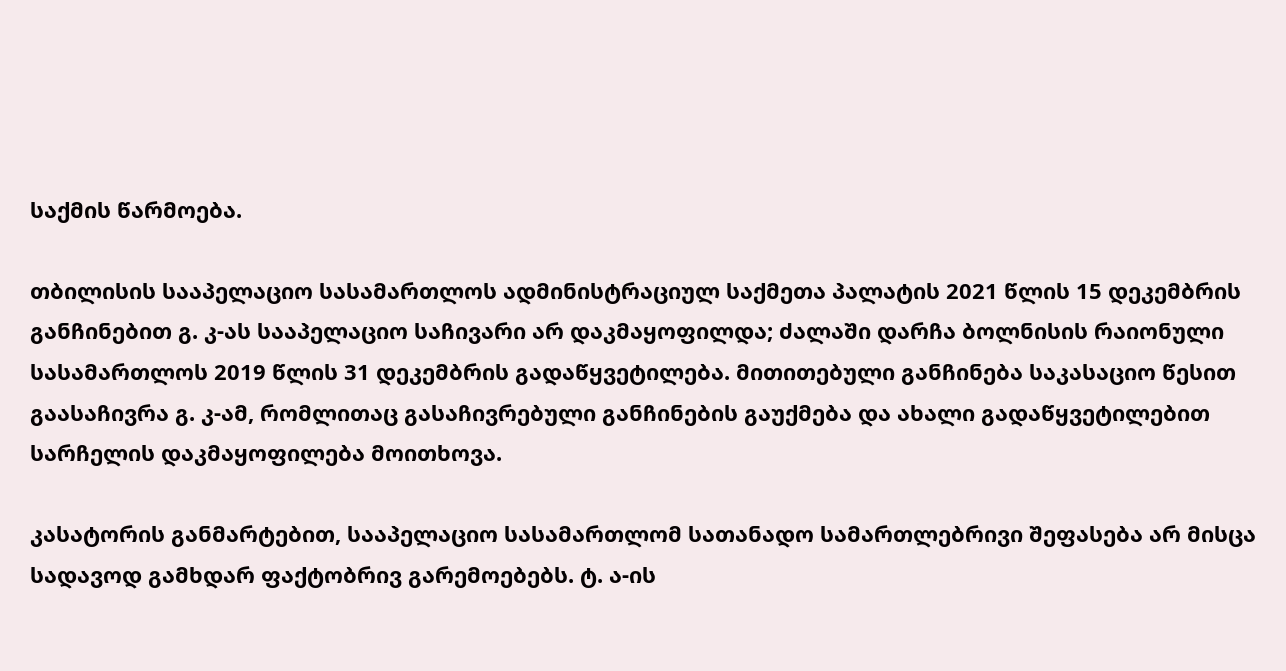საქმის წარმოება.

თბილისის სააპელაციო სასამართლოს ადმინისტრაციულ საქმეთა პალატის 2021 წლის 15 დეკემბრის განჩინებით გ. კ-ას სააპელაციო საჩივარი არ დაკმაყოფილდა; ძალაში დარჩა ბოლნისის რაიონული სასამართლოს 2019 წლის 31 დეკემბრის გადაწყვეტილება. მითითებული განჩინება საკასაციო წესით გაასაჩივრა გ. კ-ამ, რომლითაც გასაჩივრებული განჩინების გაუქმება და ახალი გადაწყვეტილებით სარჩელის დაკმაყოფილება მოითხოვა.

კასატორის განმარტებით, სააპელაციო სასამართლომ სათანადო სამართლებრივი შეფასება არ მისცა სადავოდ გამხდარ ფაქტობრივ გარემოებებს. ტ. ა-ის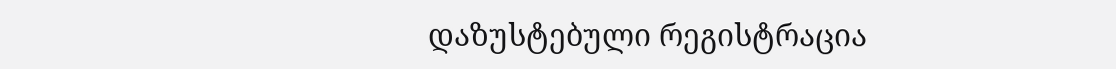დაზუსტებული რეგისტრაცია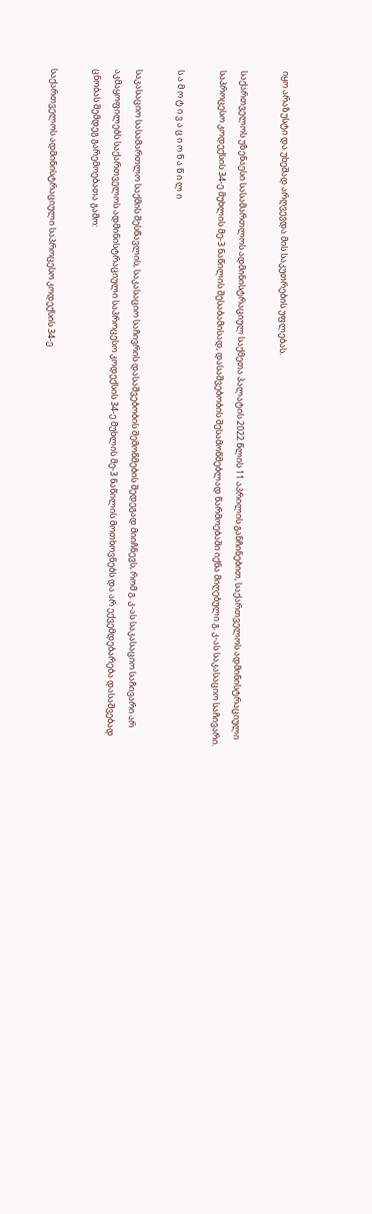იყო არაზუსტი და უხეშად არღვევდა მის საკუთრების უფლებას.

საქართველოს უზენაესი სასამართლოს ადმინისტრაციულ საქმეთა პალატის 2022 წლის 11 აპრილის განჩინებით, საქართველოს ადმინისტრაციული საპროცესო კოდექსის 34-ე მუხლის მე-3 ნაწილის შესაბამისად, დასაშვებობის შესამოწმებლად წარმოებაში იქნა მიღებული გ. კ-ას საკასაციო საჩივარი.

ს ა მ ო ტ ი ვ ა ც ი ო ნ ა წ ი ლ ი

საკასაციო სასამართლო საქმის შესწავლის, საკასაციო საჩივრის დასაშვებობის შემოწმების შედეგად მიიჩნევს, რომ გ. კ-ას საკასაციო საჩივარი არ აკმაყოფილებს საქართველოს ადმინისტრაციული საპროცესო კოდექსის 34-ე მუხლის მე-3 ნაწილის მოთხოვნებს და არ ექვემდებარება დასაშვებად ცნობას შემდეგ გარემოებათა გამო:

საქართველოს ადმინისტრაციული საპროცესო კოდექსის 34-ე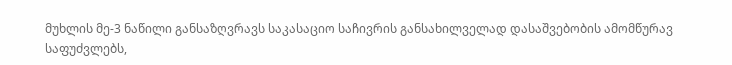მუხლის მე-3 ნაწილი განსაზღვრავს საკასაციო საჩივრის განსახილველად დასაშვებობის ამომწურავ საფუძვლებს,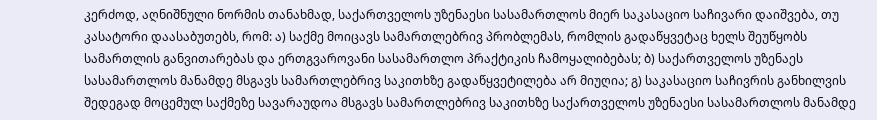კერძოდ, აღნიშნული ნორმის თანახმად, საქართველოს უზენაესი სასამართლოს მიერ საკასაციო საჩივარი დაიშვება, თუ კასატორი დაასაბუთებს, რომ: ა) საქმე მოიცავს სამართლებრივ პრობლემას, რომლის გადაწყვეტაც ხელს შეუწყობს სამართლის განვითარებას და ერთგვაროვანი სასამართლო პრაქტიკის ჩამოყალიბებას; ბ) საქართველოს უზენაეს სასამართლოს მანამდე მსგავს სამართლებრივ საკითხზე გადაწყვეტილება არ მიუღია; გ) საკასაციო საჩივრის განხილვის შედეგად მოცემულ საქმეზე სავარაუდოა მსგავს სამართლებრივ საკითხზე საქართველოს უზენაესი სასამართლოს მანამდე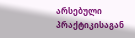არსებული პრაქტიკისაგან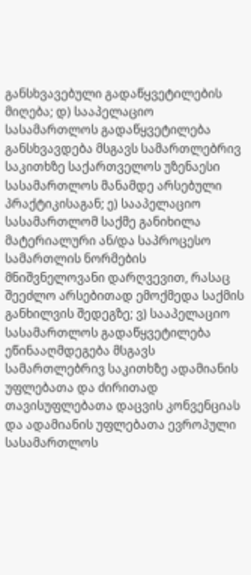განსხვავებული გადაწყვეტილების მიღება; დ) სააპელაციო სასამართლოს გადაწყვეტილება განსხვავდება მსგავს სამართლებრივ საკითხზე საქართველოს უზენაესი სასამართლოს მანამდე არსებული პრაქტიკისაგან; ე) სააპელაციო სასამართლომ საქმე განიხილა მატერიალური ან/და საპროცესო სამართლის ნორმების მნიშვნელოვანი დარღვევით, რასაც შეეძლო არსებითად ემოქმედა საქმის განხილვის შედეგზე; ვ) სააპელაციო სასამართლოს გადაწყვეტილება ეწინააღმდეგება მსგავს სამართლებრივ საკითხზე ადამიანის უფლებათა და ძირითად თავისუფლებათა დაცვის კონვენციას და ადამიანის უფლებათა ევროპული სასამართლოს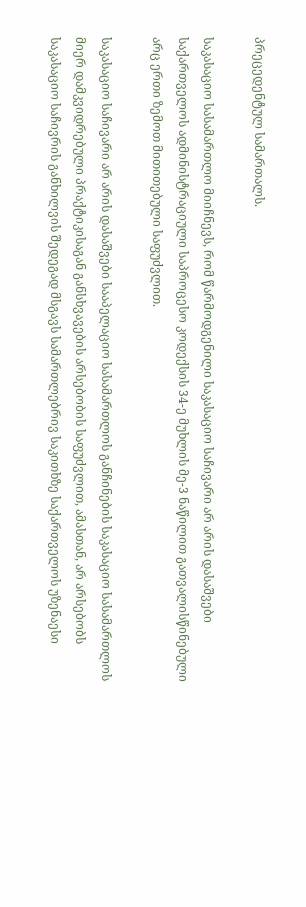პრეცედენტულ სამართალს.

საკასაციო სასამართლო მიიჩნევს, რომ წარმოდგენილი საკასაციო საჩივარი არ არის დასაშვები საქართველოს ადმინისტრაციული საპროცესო კოდექსის 34-ე მუხლის მე-3 ნაწილით გათვალისწინებული არც ერთი ზემოთ მითითებული საფუძვლით.

საკასაციო საჩივარი არ არის დასაშვები სააპელაციო სასამართლოს განჩინების საკასაციო სასამართლოს მიერ დამკვიდრებული პრაქტიკისაგან განსხვავების არსებობის საფუძვლით, ამასთან, არ არსებობს საკასაციო საჩივრის განხილვის შედეგად მსგავს სამართლებრივ საკითხზე საქართველოს უზენაესი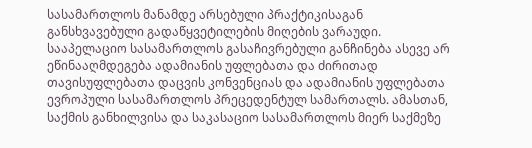სასამართლოს მანამდე არსებული პრაქტიკისაგან განსხვავებული გადაწყვეტილების მიღების ვარაუდი. სააპელაციო სასამართლოს გასაჩივრებული განჩინება ასევე არ ეწინააღმდეგება ადამიანის უფლებათა და ძირითად თავისუფლებათა დაცვის კონვენციას და ადამიანის უფლებათა ევროპული სასამართლოს პრეცედენტულ სამართალს. ამასთან, საქმის განხილვისა და საკასაციო სასამართლოს მიერ საქმეზე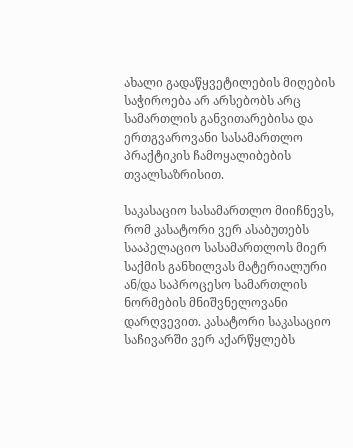ახალი გადაწყვეტილების მიღების საჭიროება არ არსებობს არც სამართლის განვითარებისა და ერთგვაროვანი სასამართლო პრაქტიკის ჩამოყალიბების თვალსაზრისით.

საკასაციო სასამართლო მიიჩნევს, რომ კასატორი ვერ ასაბუთებს სააპელაციო სასამართლოს მიერ საქმის განხილვას მატერიალური ან/და საპროცესო სამართლის ნორმების მნიშვნელოვანი დარღვევით. კასატორი საკასაციო საჩივარში ვერ აქარწყლებს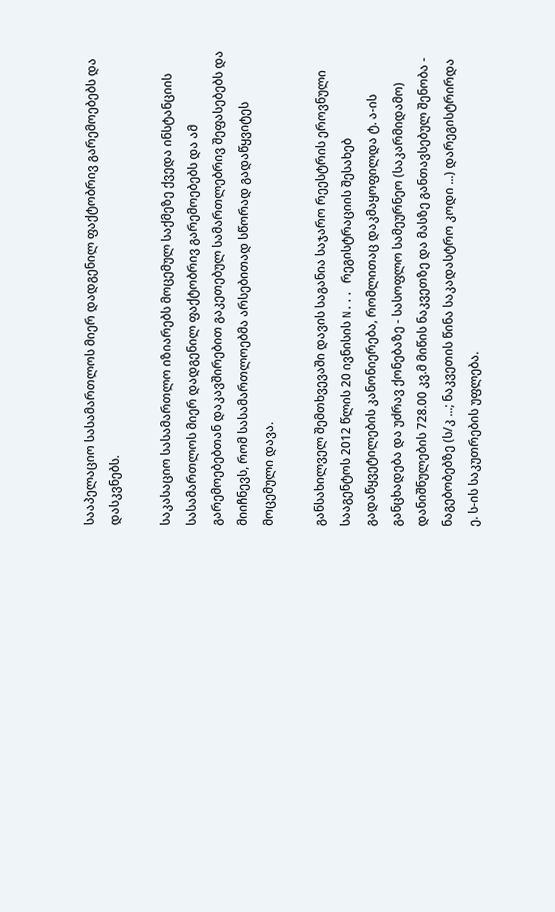სააპელაციო სასამართლოს მიერ დადგენილ ფაქტობრივ გარემოებებს და დასკვნებს.

საკასაციო სასამართლო იზიარებს მოცემულ საქმეზე ქვედა ინსტანციის სასამართლოს მიერ დადგენილ ფაქტობრივ გარემოებებს და ამ გარემოებებთან დაკავშირებით გაკეთებულ სამართლებრივ შეფასებებს და მიიჩნევს, რომ სასამართლოებმა არსებითად სწორად გადაწყვიტეს მოცემული დავა.

განსახილველ შემთხვევაში დავის საგანია საჯარო რეესტრის ეროვნული სააგენტოს 2012 წლის 20 ივნისის N... რეგისტრაციის შესახებ გადაწყვეტილების კანონიერება, რომლითაც დაკმაყოფილდა ტ. ა-ის განცხადება და უძრავ ქონებაზე - სასოფლო სამეურნეო (საკარმიდამო) დანიშნულების 728.00 კვ.მ მიწის ნაკვეთზე და მასზე განთავსებულ შენობა - ნაგებობებზე (ს/კ ...; ნაკვეთის წინა საკადასტრო კოდი ...) დარეგისტრირდა ე. ს-ის საკუთრების უფლება.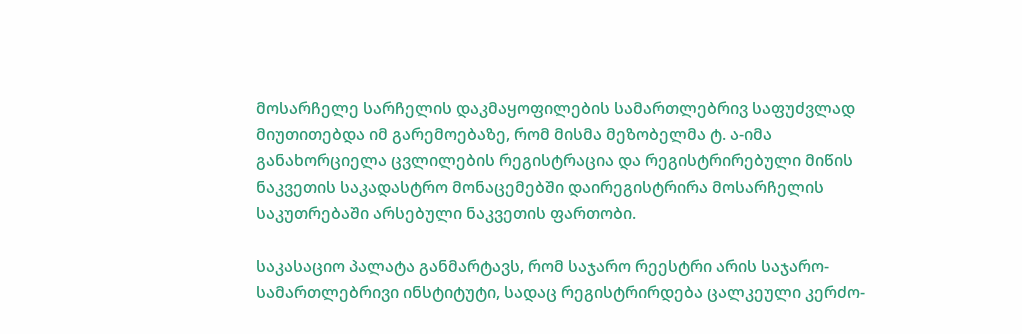მოსარჩელე სარჩელის დაკმაყოფილების სამართლებრივ საფუძვლად მიუთითებდა იმ გარემოებაზე, რომ მისმა მეზობელმა ტ. ა-იმა განახორციელა ცვლილების რეგისტრაცია და რეგისტრირებული მიწის ნაკვეთის საკადასტრო მონაცემებში დაირეგისტრირა მოსარჩელის საკუთრებაში არსებული ნაკვეთის ფართობი.

საკასაციო პალატა განმარტავს, რომ საჯარო რეესტრი არის საჯარო-სამართლებრივი ინსტიტუტი, სადაც რეგისტრირდება ცალკეული კერძო-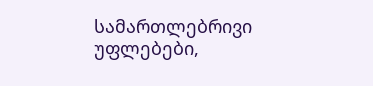სამართლებრივი უფლებები,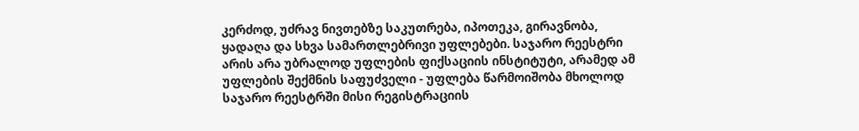კერძოდ, უძრავ ნივთებზე საკუთრება, იპოთეკა, გირავნობა, ყადაღა და სხვა სამართლებრივი უფლებები. საჯარო რეესტრი არის არა უბრალოდ უფლების ფიქსაციის ინსტიტუტი, არამედ ამ უფლების შექმნის საფუძველი - უფლება წარმოიშობა მხოლოდ საჯარო რეესტრში მისი რეგისტრაციის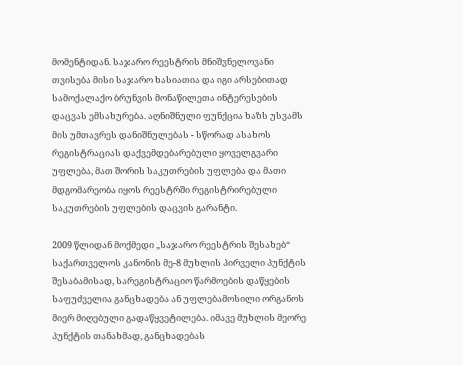მომენტიდან. საჯარო რეესტრის მნიშვნელოვანი თვისება მისი საჯარო ხასიათია და იგი არსებითად სამოქალაქო ბრუნვის მონაწილეთა ინტერესების დაცვას ემსახურება. აღნიშნული ფუნქცია ხაზს უსვამს მის უმთავრეს დანიშნულებას - სწორად ასახოს რეგისტრაციას დაქვემდებარებული ყოველგვარი უფლება, მათ შორის საკუთრების უფლება და მათი მდგომარეობა იყოს რეესტრში რეგისტრირებული საკუთრების უფლების დაცვის გარანტი.

2009 წლიდან მოქმედი „საჯარო რეესტრის შესახებ“ საქართველოს კანონის მე-8 მუხლის პირველი პუნქტის შესაბამისად, სარეგისტრაციო წარმოების დაწყების საფუძველია განცხადება ან უფლებამოსილი ორგანოს მიერ მიღებული გადაწყვეტილება. იმავე მუხლის მეორე პუნქტის თანახმად, განცხადებას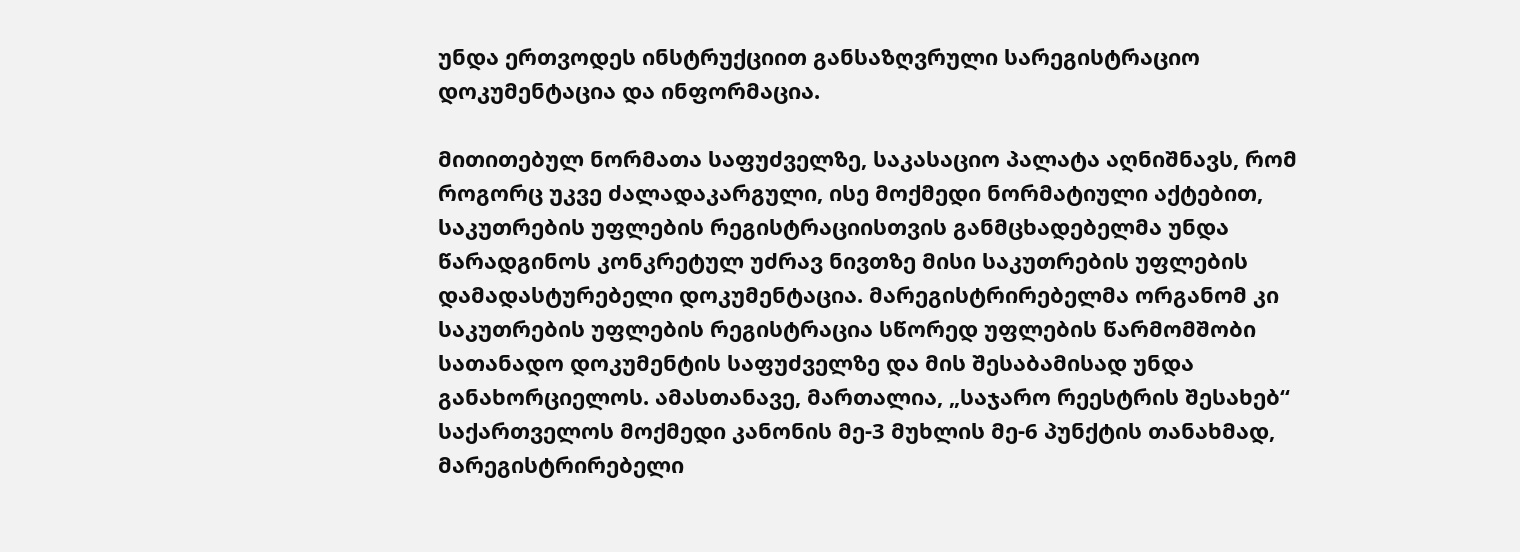უნდა ერთვოდეს ინსტრუქციით განსაზღვრული სარეგისტრაციო დოკუმენტაცია და ინფორმაცია.

მითითებულ ნორმათა საფუძველზე, საკასაციო პალატა აღნიშნავს, რომ როგორც უკვე ძალადაკარგული, ისე მოქმედი ნორმატიული აქტებით, საკუთრების უფლების რეგისტრაციისთვის განმცხადებელმა უნდა წარადგინოს კონკრეტულ უძრავ ნივთზე მისი საკუთრების უფლების დამადასტურებელი დოკუმენტაცია. მარეგისტრირებელმა ორგანომ კი საკუთრების უფლების რეგისტრაცია სწორედ უფლების წარმომშობი სათანადო დოკუმენტის საფუძველზე და მის შესაბამისად უნდა განახორციელოს. ამასთანავე, მართალია, „საჯარო რეესტრის შესახებ“ საქართველოს მოქმედი კანონის მე-3 მუხლის მე-6 პუნქტის თანახმად, მარეგისტრირებელი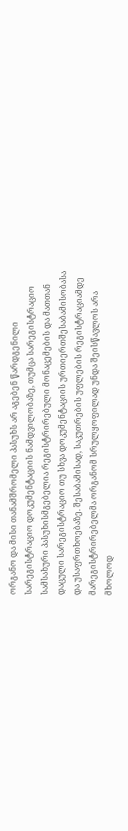ორგანო და მისი თანამშრომელი პასუხს არ აგებენ წარდგენილი სარეგისტრაციო დოკუმენტაციის ნამდვილობაზე, თუმცა სარეგისტრაციო სამსახური პასუხისმგებელია რეგისტრირებული მონაცემების და მათთან დაცული სარეგისტრაციო თუ სხვა დოკუმენტაციის ურთიერთშესაბამისობასა და უსაფრთხოებაზე. შესაბამისად, საკუთრების უფლების რეგისტრაციამდე მარეგისტრირებელმა ორგანომ სრულყოფილად უნდა შეისწავლოს არა მხოლოდ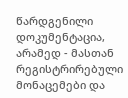წარდგენილი დოკუმენტაცია, არამედ - მასთან რეგისტრირებული მონაცემები და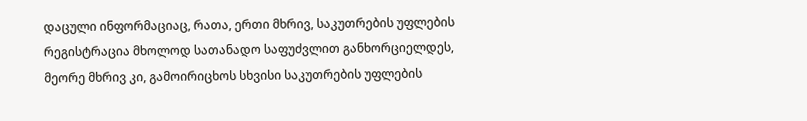დაცული ინფორმაციაც, რათა, ერთი მხრივ, საკუთრების უფლების რეგისტრაცია მხოლოდ სათანადო საფუძვლით განხორციელდეს, მეორე მხრივ კი, გამოირიცხოს სხვისი საკუთრების უფლების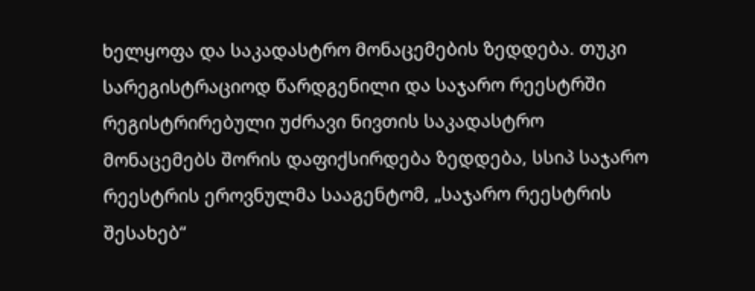ხელყოფა და საკადასტრო მონაცემების ზედდება. თუკი სარეგისტრაციოდ წარდგენილი და საჯარო რეესტრში რეგისტრირებული უძრავი ნივთის საკადასტრო მონაცემებს შორის დაფიქსირდება ზედდება, სსიპ საჯარო რეესტრის ეროვნულმა სააგენტომ, „საჯარო რეესტრის შესახებ“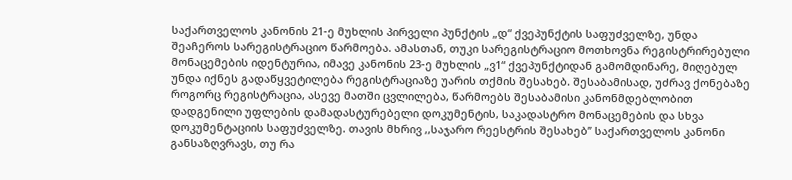საქართველოს კანონის 21-ე მუხლის პირველი პუნქტის „დ“ ქვეპუნქტის საფუძველზე, უნდა შეაჩეროს სარეგისტრაციო წარმოება. ამასთან, თუკი სარეგისტრაციო მოთხოვნა რეგისტრირებული მონაცემების იდენტურია, იმავე კანონის 23-ე მუხლის „ვ1“ ქვეპუნქტიდან გამომდინარე, მიღებულ უნდა იქნეს გადაწყვეტილება რეგისტრაციაზე უარის თქმის შესახებ. შესაბამისად, უძრავ ქონებაზე როგორც რეგისტრაცია, ასევე მათში ცვლილება, წარმოებს შესაბამისი კანონმდებლობით დადგენილი უფლების დამადასტურებელი დოკუმენტის, საკადასტრო მონაცემების და სხვა დოკუმენტაციის საფუძველზე. თავის მხრივ ,,საჯარო რეესტრის შესახებ’’ საქართველოს კანონი განსაზღვრავს, თუ რა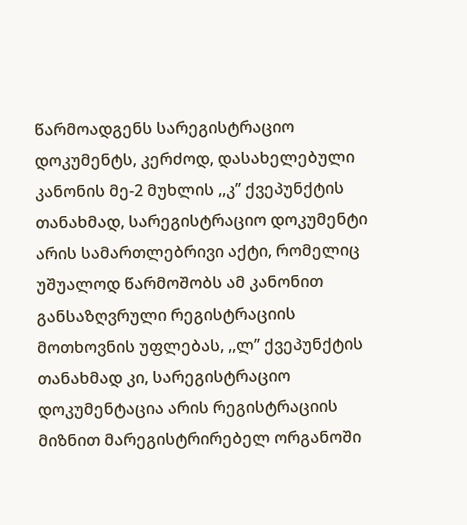წარმოადგენს სარეგისტრაციო დოკუმენტს, კერძოდ, დასახელებული კანონის მე-2 მუხლის ,,კ’’ ქვეპუნქტის თანახმად, სარეგისტრაციო დოკუმენტი არის სამართლებრივი აქტი, რომელიც უშუალოდ წარმოშობს ამ კანონით განსაზღვრული რეგისტრაციის მოთხოვნის უფლებას, ,,ლ’’ ქვეპუნქტის თანახმად კი, სარეგისტრაციო დოკუმენტაცია არის რეგისტრაციის მიზნით მარეგისტრირებელ ორგანოში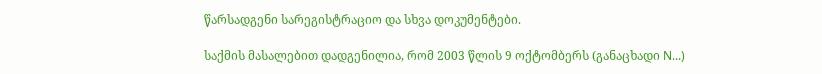წარსადგენი სარეგისტრაციო და სხვა დოკუმენტები.

საქმის მასალებით დადგენილია, რომ 2003 წლის 9 ოქტომბერს (განაცხადი N...)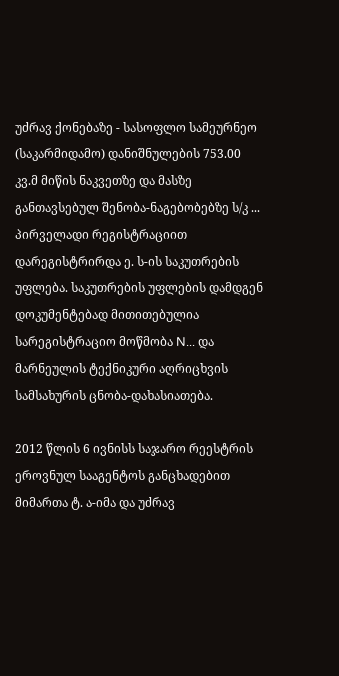უძრავ ქონებაზე - სასოფლო სამეურნეო (საკარმიდამო) დანიშნულების 753.00 კვ.მ მიწის ნაკვეთზე და მასზე განთავსებულ შენობა-ნაგებობებზე ს/კ ... პირველადი რეგისტრაციით დარეგისტრირდა ე. ს-ის საკუთრების უფლება. საკუთრების უფლების დამდგენ დოკუმენტებად მითითებულია სარეგისტრაციო მოწმობა N... და მარნეულის ტექნიკური აღრიცხვის სამსახურის ცნობა-დახასიათება.

2012 წლის 6 ივნისს საჯარო რეესტრის ეროვნულ სააგენტოს განცხადებით მიმართა ტ. ა-იმა და უძრავ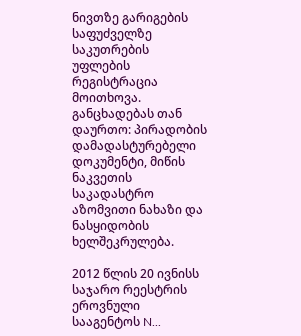ნივთზე გარიგების საფუძველზე საკუთრების უფლების რეგისტრაცია მოითხოვა. განცხადებას თან დაურთო: პირადობის დამადასტურებელი დოკუმენტი, მიწის ნაკვეთის საკადასტრო აზომვითი ნახაზი და ნასყიდობის ხელშეკრულება.

2012 წლის 20 ივნისს საჯარო რეესტრის ეროვნული სააგენტოს N...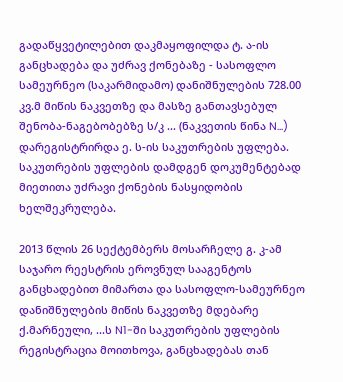გადაწყვეტილებით დაკმაყოფილდა ტ. ა-ის განცხადება და უძრავ ქონებაზე - სასოფლო სამეურნეო (საკარმიდამო) დანიშნულების 728.00 კვ.მ მიწის ნაკვეთზე და მასზე განთავსებულ შენობა-ნაგებობებზე ს/კ ... (ნაკვეთის წინა N...) დარეგისტრირდა ე. ს-ის საკუთრების უფლება. საკუთრების უფლების დამდგენ დოკუმენტებად მიეთითა უძრავი ქონების ნასყიდობის ხელშეკრულება.

2013 წლის 26 სექტემბერს მოსარჩელე გ. კ-ამ საჯარო რეესტრის ეროვნულ სააგენტოს განცხადებით მიმართა და სასოფლო-სამეურნეო დანიშნულების მიწის ნაკვეთზე მდებარე ქ.მარნეული, ...ს N1-ში საკუთრების უფლების რეგისტრაცია მოითხოვა, განცხადებას თან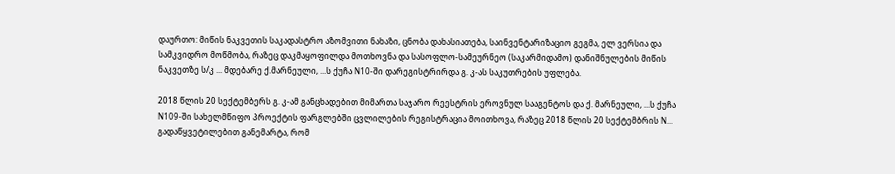დაურთო: მიწის ნაკვეთის საკადასტრო აზომვითი ნახაზი, ცნობა დახასიათება, საინვენტარიზაციო გეგმა, ელ ვერსია და სამკვიდრო მოწმობა, რაზეც დაკმაყოფილდა მოთხოვნა და სასოფლო-სამეურნეო (საკარმიდამო) დანიშნულების მიწის ნაკვეთზე ს/კ ... მდებარე ქ.მარნეული, ...ს ქუჩა N10-ში დარეგისტრირდა გ. კ-ას საკუთრების უფლება.

2018 წლის 20 სექტემბერს გ. კ-ამ განცხადებით მიმართა საჯარო რეესტრის ეროვნულ სააგენტოს და ქ. მარნეული, ...ს ქუჩა N109-ში სახელმწიფო პროექტის ფარგლებში ცვლილების რეგისტრაცია მოითხოვა, რაზეც 2018 წლის 20 სექტემბრის N... გადაწყვეტილებით განემარტა, რომ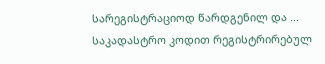სარეგისტრაციოდ წარდგენილ და ... საკადასტრო კოდით რეგისტრირებულ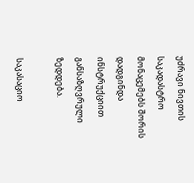უძრავი ნივთის საკადასტრო მონაცემებს შორის დადგინდა ინსტრუქციით განსაზღვრული ზედდება.

საკასაციო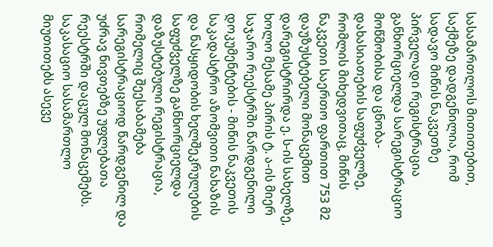სასამართლოს მითითებით, საქმეზე დადგენილია, რომ სადავო მიწის ნაკვეთზე პირველადი რეგისტრაცია განხორციელდა სარეგისტრაციო მოწმობისა და ცნობა-დახასიათების საფუძველზე, რომლის მიხედვითაც, მიწის ნაკვეთი საერთო ფართით 753 მ2 დაუზუსტებელი მონაცემით დარეგისტრირდა ე. ს-ის სახელზე, ხოლო მესამე პირის ტ. ა-ის მიერ საჯარო რეესტრში წარდგენილი დოკუმენტების - მიწის ნაკვეთის საკადასტრო აზომვითი ნახაზის და ნასყიდობის ხელშეკრულების საფუძველზე განხორციელდა დაზუსტებული რეგისტრაცია, რომელიც შეესაბამება სარეგისტრაციოდ წარდგენილ და უძრავ ნივთებზე უფლებათა რეესტრში დაცულ მონაცემებს. საკასაციო სასამართლო მიუთითებს ასევე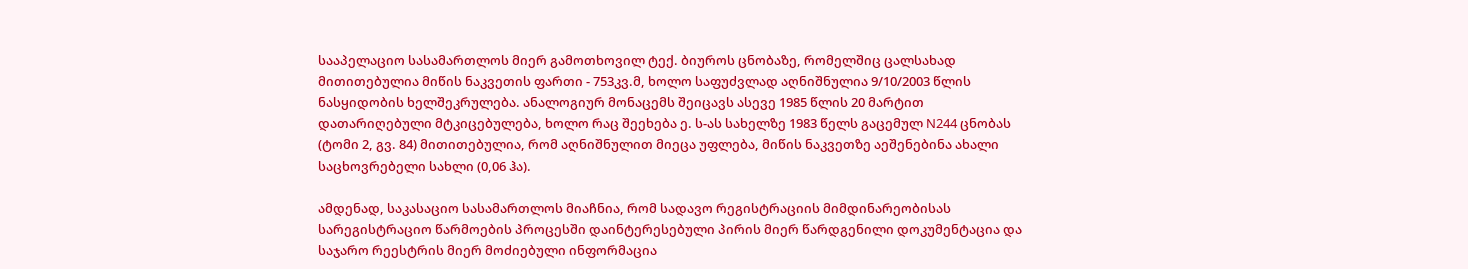სააპელაციო სასამართლოს მიერ გამოთხოვილ ტექ. ბიუროს ცნობაზე, რომელშიც ცალსახად მითითებულია მიწის ნაკვეთის ფართი - 753კვ.მ, ხოლო საფუძვლად აღნიშნულია 9/10/2003 წლის ნასყიდობის ხელშეკრულება. ანალოგიურ მონაცემს შეიცავს ასევე 1985 წლის 20 მარტით დათარიღებული მტკიცებულება, ხოლო რაც შეეხება ე. ს-ას სახელზე 1983 წელს გაცემულ N244 ცნობას (ტომი 2, გვ. 84) მითითებულია, რომ აღნიშნულით მიეცა უფლება, მიწის ნაკვეთზე აეშენებინა ახალი საცხოვრებელი სახლი (0,06 ჰა).

ამდენად, საკასაციო სასამართლოს მიაჩნია, რომ სადავო რეგისტრაციის მიმდინარეობისას სარეგისტრაციო წარმოების პროცესში დაინტერესებული პირის მიერ წარდგენილი დოკუმენტაცია და საჯარო რეესტრის მიერ მოძიებული ინფორმაცია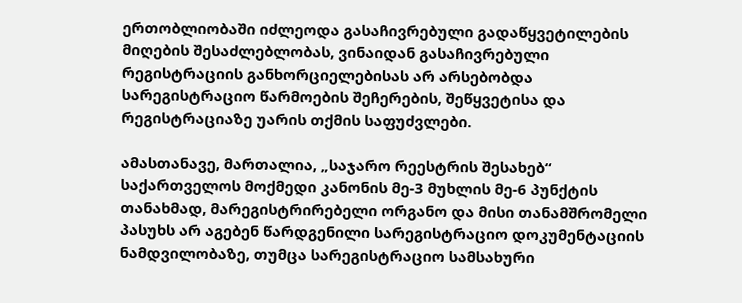ერთობლიობაში იძლეოდა გასაჩივრებული გადაწყვეტილების მიღების შესაძლებლობას, ვინაიდან გასაჩივრებული რეგისტრაციის განხორციელებისას არ არსებობდა სარეგისტრაციო წარმოების შეჩერების, შეწყვეტისა და რეგისტრაციაზე უარის თქმის საფუძვლები.

ამასთანავე, მართალია, „საჯარო რეესტრის შესახებ“ საქართველოს მოქმედი კანონის მე-3 მუხლის მე-6 პუნქტის თანახმად, მარეგისტრირებელი ორგანო და მისი თანამშრომელი პასუხს არ აგებენ წარდგენილი სარეგისტრაციო დოკუმენტაციის ნამდვილობაზე, თუმცა სარეგისტრაციო სამსახური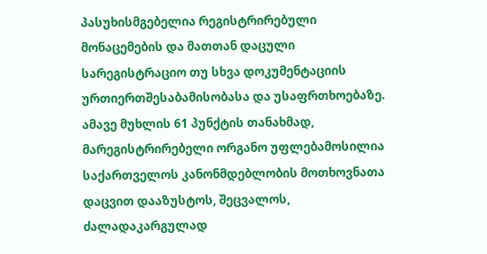პასუხისმგებელია რეგისტრირებული მონაცემების და მათთან დაცული სარეგისტრაციო თუ სხვა დოკუმენტაციის ურთიერთშესაბამისობასა და უსაფრთხოებაზე. ამავე მუხლის 61 პუნქტის თანახმად, მარეგისტრირებელი ორგანო უფლებამოსილია საქართველოს კანონმდებლობის მოთხოვნათა დაცვით დააზუსტოს, შეცვალოს, ძალადაკარგულად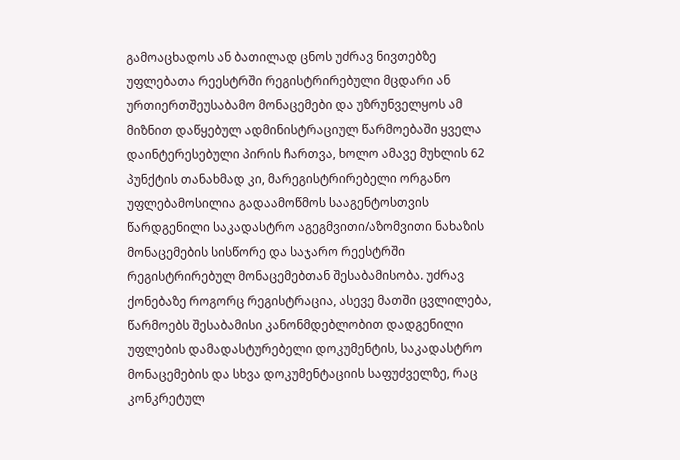გამოაცხადოს ან ბათილად ცნოს უძრავ ნივთებზე უფლებათა რეესტრში რეგისტრირებული მცდარი ან ურთიერთშეუსაბამო მონაცემები და უზრუნველყოს ამ მიზნით დაწყებულ ადმინისტრაციულ წარმოებაში ყველა დაინტერესებული პირის ჩართვა, ხოლო ამავე მუხლის 62 პუნქტის თანახმად კი, მარეგისტრირებელი ორგანო უფლებამოსილია გადაამოწმოს სააგენტოსთვის წარდგენილი საკადასტრო აგეგმვითი/აზომვითი ნახაზის მონაცემების სისწორე და საჯარო რეესტრში რეგისტრირებულ მონაცემებთან შესაბამისობა. უძრავ ქონებაზე როგორც რეგისტრაცია, ასევე მათში ცვლილება, წარმოებს შესაბამისი კანონმდებლობით დადგენილი უფლების დამადასტურებელი დოკუმენტის, საკადასტრო მონაცემების და სხვა დოკუმენტაციის საფუძველზე, რაც კონკრეტულ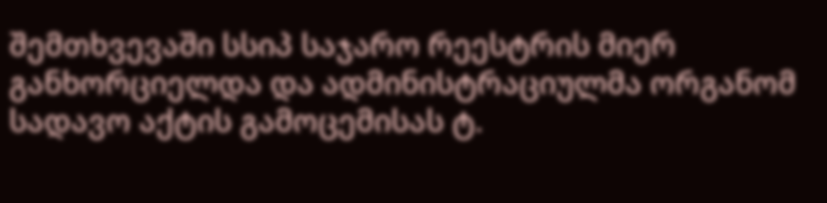შემთხვევაში სსიპ საჯარო რეესტრის მიერ განხორციელდა და ადმინისტრაციულმა ორგანომ სადავო აქტის გამოცემისას ტ.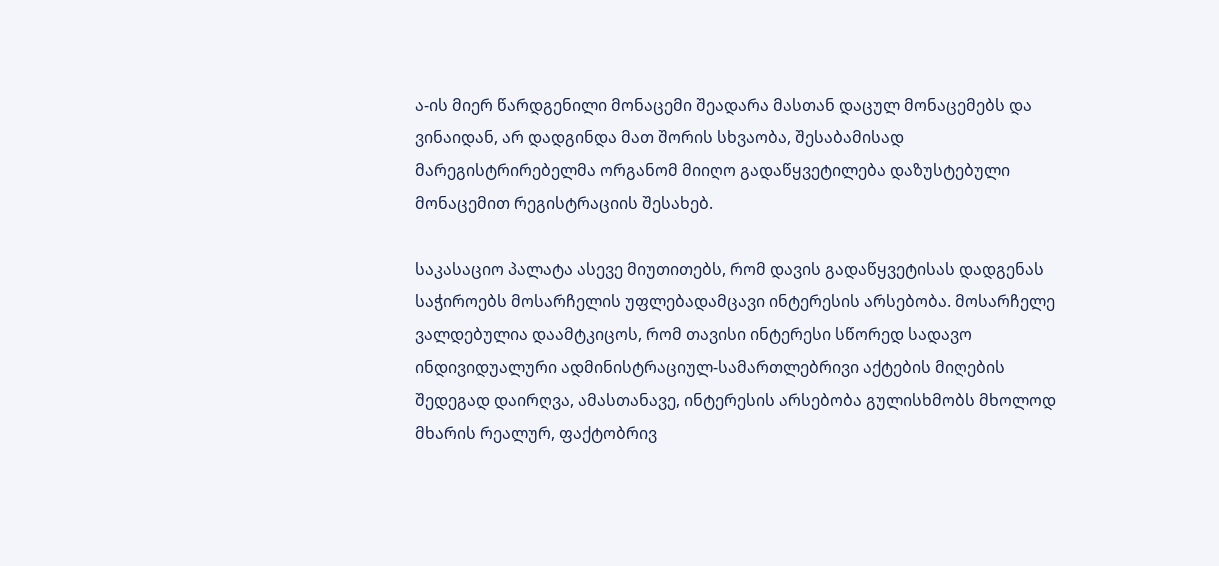ა-ის მიერ წარდგენილი მონაცემი შეადარა მასთან დაცულ მონაცემებს და ვინაიდან, არ დადგინდა მათ შორის სხვაობა, შესაბამისად მარეგისტრირებელმა ორგანომ მიიღო გადაწყვეტილება დაზუსტებული მონაცემით რეგისტრაციის შესახებ.

საკასაციო პალატა ასევე მიუთითებს, რომ დავის გადაწყვეტისას დადგენას საჭიროებს მოსარჩელის უფლებადამცავი ინტერესის არსებობა. მოსარჩელე ვალდებულია დაამტკიცოს, რომ თავისი ინტერესი სწორედ სადავო ინდივიდუალური ადმინისტრაციულ-სამართლებრივი აქტების მიღების შედეგად დაირღვა, ამასთანავე, ინტერესის არსებობა გულისხმობს მხოლოდ მხარის რეალურ, ფაქტობრივ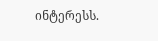ინტერესს.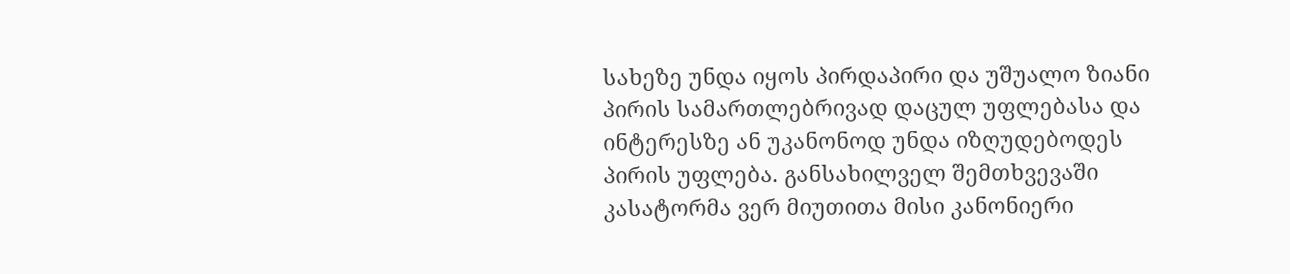სახეზე უნდა იყოს პირდაპირი და უშუალო ზიანი პირის სამართლებრივად დაცულ უფლებასა და ინტერესზე ან უკანონოდ უნდა იზღუდებოდეს პირის უფლება. განსახილველ შემთხვევაში კასატორმა ვერ მიუთითა მისი კანონიერი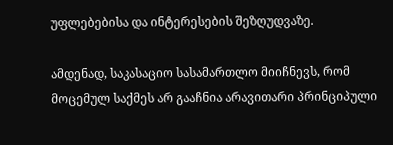უფლებებისა და ინტერესების შეზღუდვაზე.

ამდენად, საკასაციო სასამართლო მიიჩნევს, რომ მოცემულ საქმეს არ გააჩნია არავითარი პრინციპული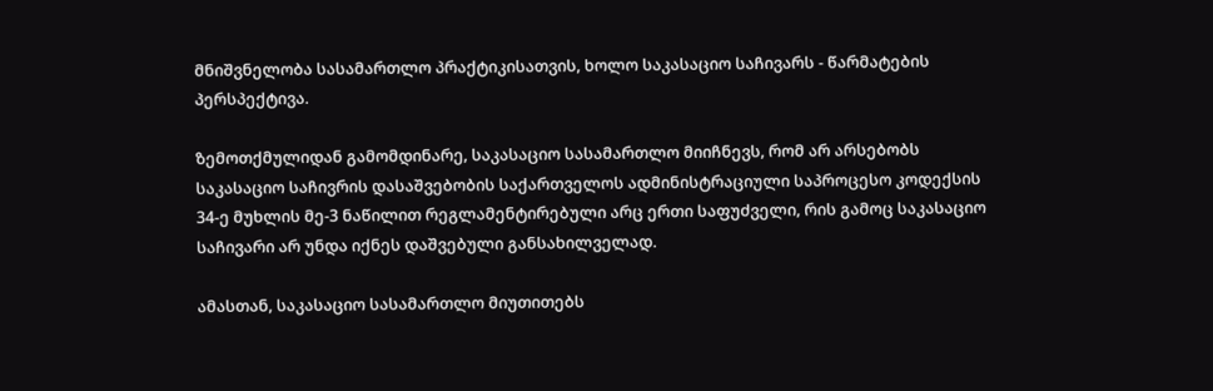მნიშვნელობა სასამართლო პრაქტიკისათვის, ხოლო საკასაციო საჩივარს - წარმატების პერსპექტივა.

ზემოთქმულიდან გამომდინარე, საკასაციო სასამართლო მიიჩნევს, რომ არ არსებობს საკასაციო საჩივრის დასაშვებობის საქართველოს ადმინისტრაციული საპროცესო კოდექსის 34-ე მუხლის მე-3 ნაწილით რეგლამენტირებული არც ერთი საფუძველი, რის გამოც საკასაციო საჩივარი არ უნდა იქნეს დაშვებული განსახილველად.

ამასთან, საკასაციო სასამართლო მიუთითებს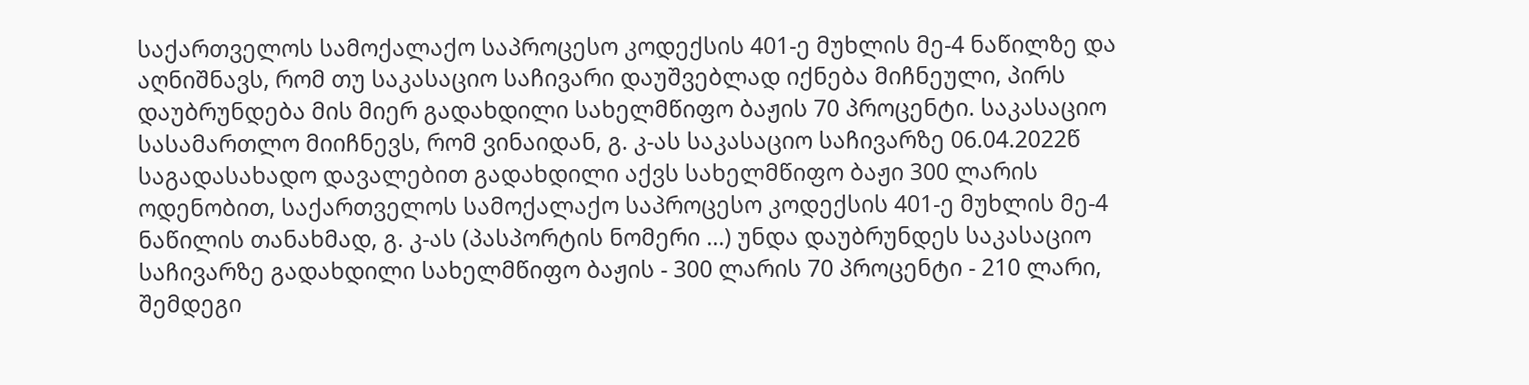საქართველოს სამოქალაქო საპროცესო კოდექსის 401-ე მუხლის მე-4 ნაწილზე და აღნიშნავს, რომ თუ საკასაციო საჩივარი დაუშვებლად იქნება მიჩნეული, პირს დაუბრუნდება მის მიერ გადახდილი სახელმწიფო ბაჟის 70 პროცენტი. საკასაციო სასამართლო მიიჩნევს, რომ ვინაიდან, გ. კ-ას საკასაციო საჩივარზე 06.04.2022წ საგადასახადო დავალებით გადახდილი აქვს სახელმწიფო ბაჟი 300 ლარის ოდენობით, საქართველოს სამოქალაქო საპროცესო კოდექსის 401-ე მუხლის მე-4 ნაწილის თანახმად, გ. კ-ას (პასპორტის ნომერი ...) უნდა დაუბრუნდეს საკასაციო საჩივარზე გადახდილი სახელმწიფო ბაჟის - 300 ლარის 70 პროცენტი - 210 ლარი, შემდეგი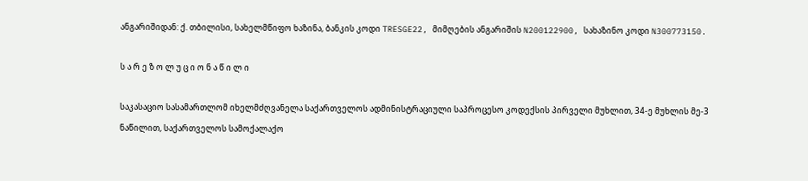ანგარიშიდან: ქ. თბილისი, სახელმწიფო ხაზინა, ბანკის კოდი TRESGE22, მიმღების ანგარიშის N200122900, სახაზინო კოდი N300773150.

ს ა რ ე ზ ო ლ უ ც ი ო ნ ა წ ი ლ ი

საკასაციო სასამართლომ იხელმძღვანელა საქართველოს ადმინისტრაციული საპროცესო კოდექსის პირველი მუხლით, 34-ე მუხლის მე-3 ნაწილით, საქართველოს სამოქალაქო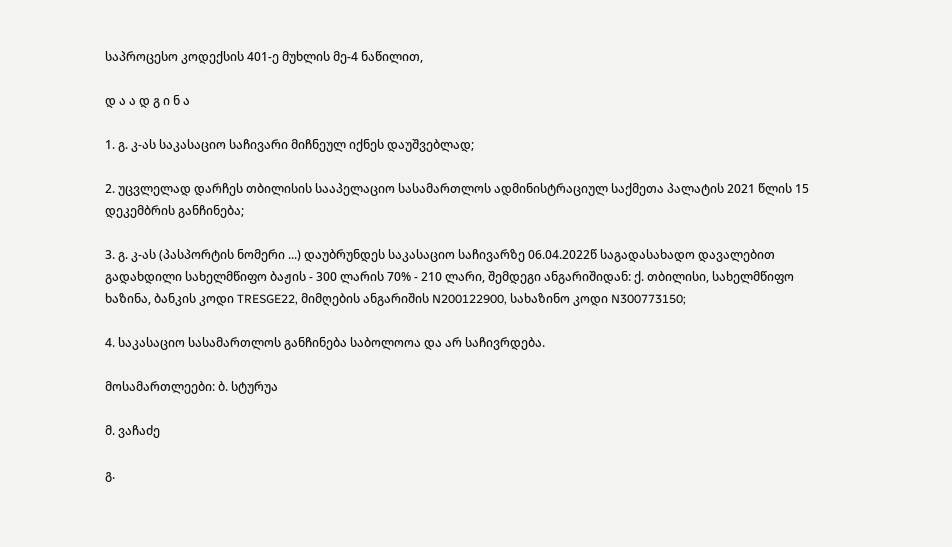საპროცესო კოდექსის 401-ე მუხლის მე-4 ნაწილით,

დ ა ა დ გ ი ნ ა

1. გ. კ-ას საკასაციო საჩივარი მიჩნეულ იქნეს დაუშვებლად;

2. უცვლელად დარჩეს თბილისის სააპელაციო სასამართლოს ადმინისტრაციულ საქმეთა პალატის 2021 წლის 15 დეკემბრის განჩინება;

3. გ. კ-ას (პასპორტის ნომერი ...) დაუბრუნდეს საკასაციო საჩივარზე 06.04.2022წ საგადასახადო დავალებით გადახდილი სახელმწიფო ბაჟის - 300 ლარის 70% - 210 ლარი, შემდეგი ანგარიშიდან: ქ. თბილისი, სახელმწიფო ხაზინა, ბანკის კოდი TRESGE22, მიმღების ანგარიშის N200122900, სახაზინო კოდი N300773150;

4. საკასაციო სასამართლოს განჩინება საბოლოოა და არ საჩივრდება.

მოსამართლეები: ბ. სტურუა

მ. ვაჩაძე

გ.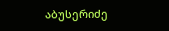აბუსერიძე